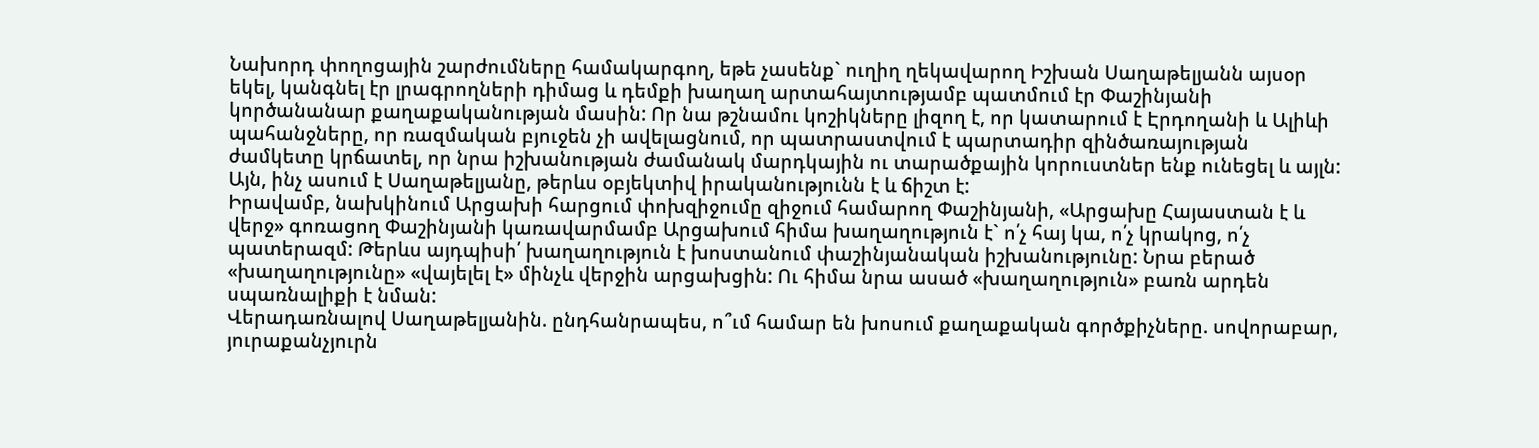Նախորդ փողոցային շարժումները համակարգող, եթե չասենք` ուղիղ ղեկավարող Իշխան Սաղաթելյանն այսօր եկել, կանգնել էր լրագրողների դիմաց և դեմքի խաղաղ արտահայտությամբ պատմում էր Փաշինյանի կործանանար քաղաքականության մասին: Որ նա թշնամու կոշիկները լիզող է, որ կատարում է Էրդողանի և Ալիևի պահանջները, որ ռազմական բյուջեն չի ավելացնում, որ պատրաստվում է պարտադիր զինծառայության ժամկետը կրճատել, որ նրա իշխանության ժամանակ մարդկային ու տարածքային կորուստներ ենք ունեցել և այլն:
Այն, ինչ ասում է Սաղաթելյանը, թերևս օբյեկտիվ իրականությունն է և ճիշտ է:
Իրավամբ, նախկինում Արցախի հարցում փոխզիջումը զիջում համարող Փաշինյանի, «Արցախը Հայաստան է և վերջ» գոռացող Փաշինյանի կառավարմամբ Արցախում հիմա խաղաղություն է` ո՛չ հայ կա, ո՛չ կրակոց, ո՛չ պատերազմ: Թերևս այդպիսի՛ խաղաղություն է խոստանում փաշինյանական իշխանությունը: Նրա բերած «խաղաղությունը» «վայելել է» մինչև վերջին արցախցին: Ու հիմա նրա ասած «խաղաղություն» բառն արդեն սպառնալիքի է նման:
Վերադառնալով Սաղաթելյանին. ընդհանրապես, ո՞ւմ համար են խոսում քաղաքական գործքիչները. սովորաբար, յուրաքանչյուրն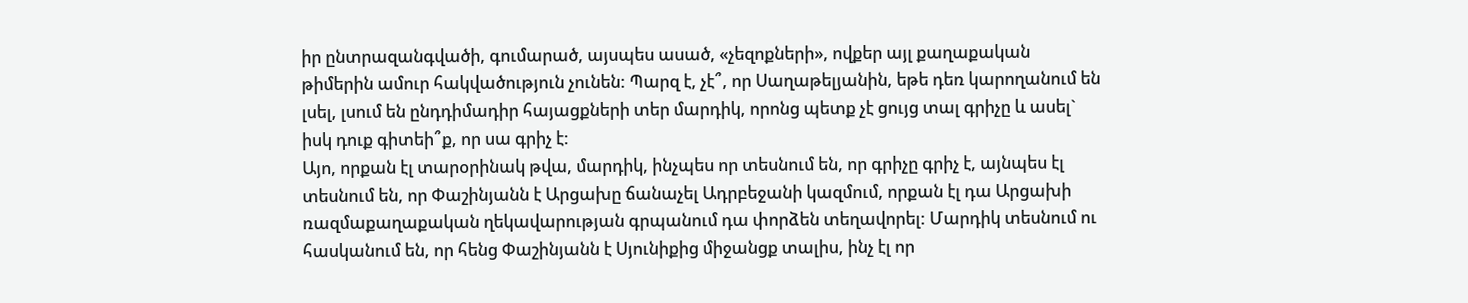իր ընտրազանգվածի, գումարած, այսպես ասած, «չեզոքների», ովքեր այլ քաղաքական թիմերին ամուր հակվածություն չունեն: Պարզ է, չէ՞, որ Սաղաթելյանին, եթե դեռ կարողանում են լսել, լսում են ընդդիմադիր հայացքների տեր մարդիկ, որոնց պետք չէ ցույց տալ գրիչը և ասել` իսկ դուք գիտեի՞ք, որ սա գրիչ է:
Այո, որքան էլ տարօրինակ թվա, մարդիկ, ինչպես որ տեսնում են, որ գրիչը գրիչ է, այնպես էլ տեսնում են, որ Փաշինյանն է Արցախը ճանաչել Ադրբեջանի կազմում, որքան էլ դա Արցախի ռազմաքաղաքական ղեկավարության գրպանում դա փորձեն տեղավորել: Մարդիկ տեսնում ու հասկանում են, որ հենց Փաշինյանն է Սյունիքից միջանցք տալիս, ինչ էլ որ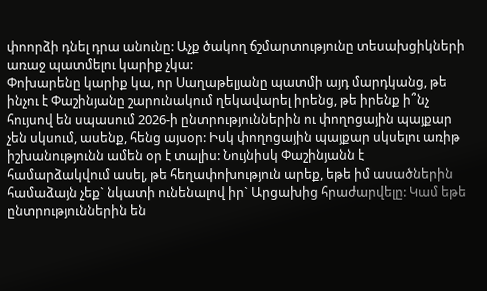փոորձի դնել դրա անունը: Աչք ծակող ճշմարտությունը տեսախցիկների առաջ պատմելու կարիք չկա:
Փոխարենը կարիք կա, որ Սաղաթելյանը պատմի այդ մարդկանց, թե ինչու է Փաշինյանը շարունակում ղեկավարել իրենց, թե իրենք ի՞նչ հույսով են սպասում 2026-ի ընտրություններին ու փողոցային պայքար չեն սկսում, ասենք, հենց այսօր: Իսկ փողոցային պայքար սկսելու առիթ իշխանությունն ամեն օր է տալիս: Նույնիսկ Փաշինյանն է համարձակվում ասել, թե հեղափոխություն արեք, եթե իմ ասածներին համաձայն չեք` նկատի ունենալով իր` Արցախից հրաժարվելը: Կամ եթե ընտրություններին են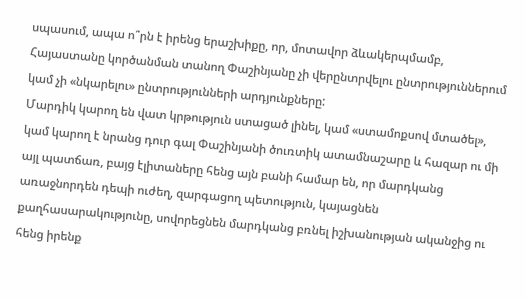սպասում, ապա ո՞րն է իրենց երաշխիքը, որ, մոտավոր ձևակերպմամբ, Հայաստանը կործանման տանող Փաշինյանը չի վերընտրվելու ընտրություններում կամ չի «նկարելու» ընտրությունների արդյունքները:
Մարդիկ կարող են վատ կրթություն ստացած լինել, կամ «ստամոքսով մտածել», կամ կարող է նրանց դուր գալ Փաշինյանի ծուռտիկ ատամնաշարը և հազար ու մի այլ պատճառ, բայց էլիտաները հենց այն բանի համար են, որ մարդկանց առաջնորդեն դեպի ուժեղ, զարգացող պետություն, կայացնեն քաղհասարակությունը, սովորեցնեն մարդկանց բռնել իշխանության ականջից ու հենց իրենք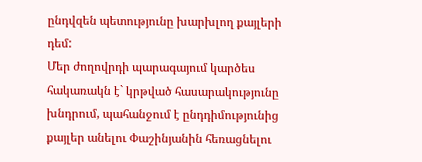ընդվզեն պետությունը խարխլող քայլերի դեմ:
Մեր ժողովրդի պարագայում կարծես հակառակն է` կրթված հասարակությունը խնդրում, պահանջում է ընդդիմությունից քայլեր անելու Փաշինյանին հեռացնելու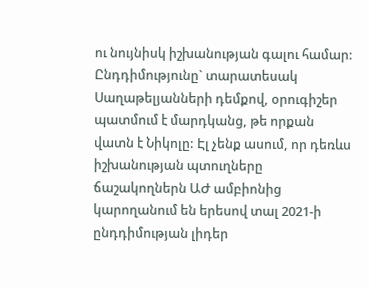ու նույնիսկ իշխանության գալու համար: Ընդդիմությունը` տարատեսակ Սաղաթելյանների դեմքով, օրուգիշեր պատմում է մարդկանց, թե որքան վատն է Նիկոլը: Էլ չենք ասում, որ դեռևս իշխանության պտուղները ճաշակողներն ԱԺ ամբիոնից կարողանում են երեսով տալ 2021-ի ընդդիմության լիդեր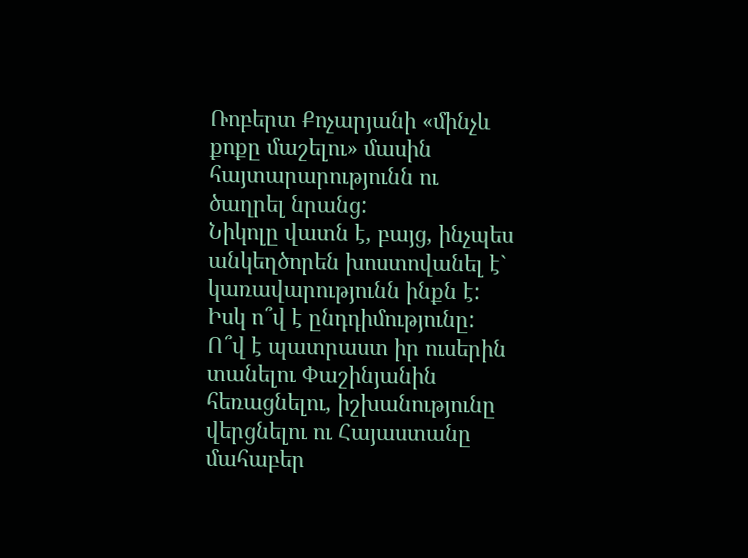Ռոբերտ Քոչարյանի «մինչև քոքը մաշելու» մասին հայտարարությունն ու ծաղրել նրանց:
Նիկոլը վատն է, բայց, ինչպես անկեղծորեն խոստովանել է` կառավարությունն ինքն է: Իսկ ո՞վ է ընդդիմությունը: Ո՞վ է պատրաստ իր ուսերին տանելու Փաշինյանին հեռացնելու, իշխանությունը վերցնելու ու Հայաստանը մահաբեր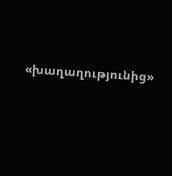«խաղաղությունից»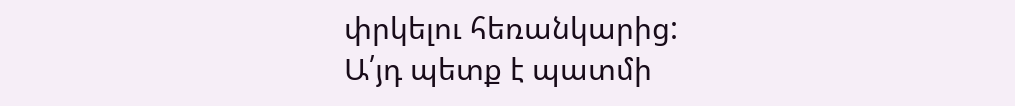փրկելու հեռանկարից:
Ա՛յդ պետք է պատմի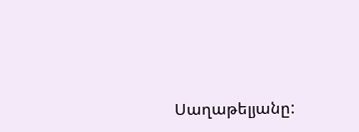Սաղաթելյանը: